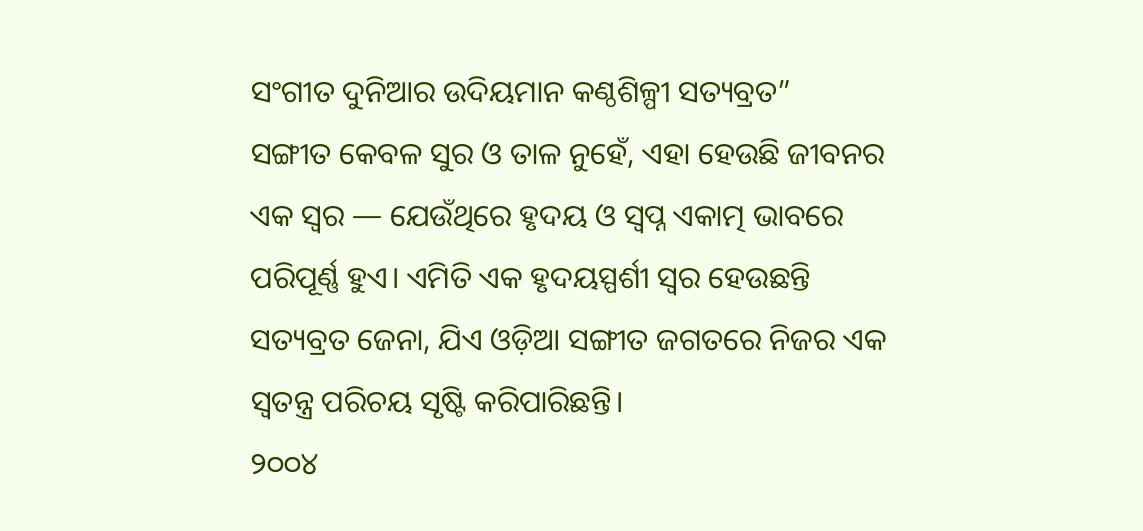ସଂଗୀତ ଦୁନିଆର ଉଦିୟମାନ କଣ୍ଠଶିଳ୍ପୀ ସତ୍ୟବ୍ରତ”
ସଙ୍ଗୀତ କେବଳ ସୁର ଓ ତାଳ ନୁହେଁ, ଏହା ହେଉଛି ଜୀବନର ଏକ ସ୍ଵର — ଯେଉଁଥିରେ ହୃଦୟ ଓ ସ୍ବପ୍ନ ଏକାତ୍ମ ଭାବରେ ପରିପୂର୍ଣ୍ଣ ହୁଏ। ଏମିତି ଏକ ହୃଦୟସ୍ପର୍ଶୀ ସ୍ଵର ହେଉଛନ୍ତି ସତ୍ୟବ୍ରତ ଜେନା, ଯିଏ ଓଡ଼ିଆ ସଙ୍ଗୀତ ଜଗତରେ ନିଜର ଏକ ସ୍ଵତନ୍ତ୍ର ପରିଚୟ ସୃଷ୍ଟି କରିପାରିଛନ୍ତି।
୨୦୦୪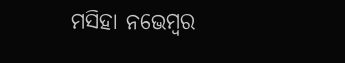ମସିହା ନଭେମ୍ବର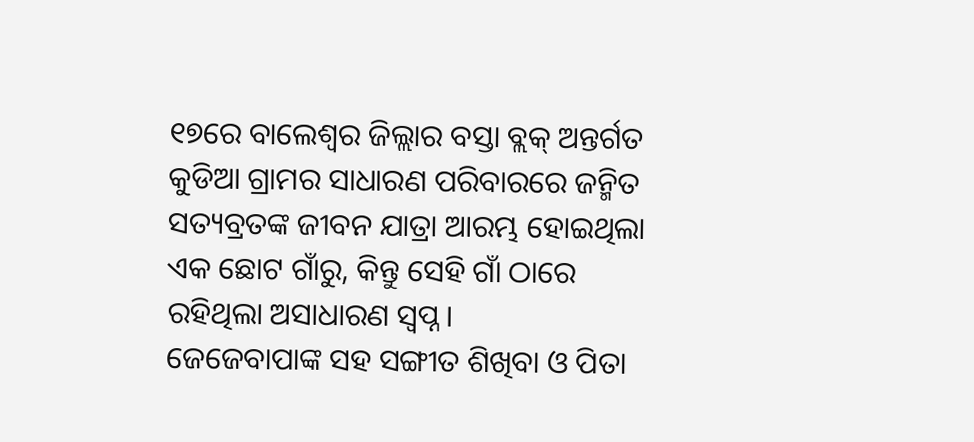୧୭ରେ ବାଲେଶ୍ଵର ଜିଲ୍ଲାର ବସ୍ତା ବ୍ଲକ୍ ଅନ୍ତର୍ଗତ କୁଡିଆ ଗ୍ରାମର ସାଧାରଣ ପରିବାରରେ ଜନ୍ମିତ ସତ୍ୟବ୍ରତଙ୍କ ଜୀବନ ଯାତ୍ରା ଆରମ୍ଭ ହୋଇଥିଲା ଏକ ଛୋଟ ଗାଁରୁ, କିନ୍ତୁ ସେହି ଗାଁ ଠାରେ ରହିଥିଲା ଅସାଧାରଣ ସ୍ଵପ୍ନ।
ଜେଜେବାପାଙ୍କ ସହ ସଙ୍ଗୀତ ଶିଖିବା ଓ ପିତା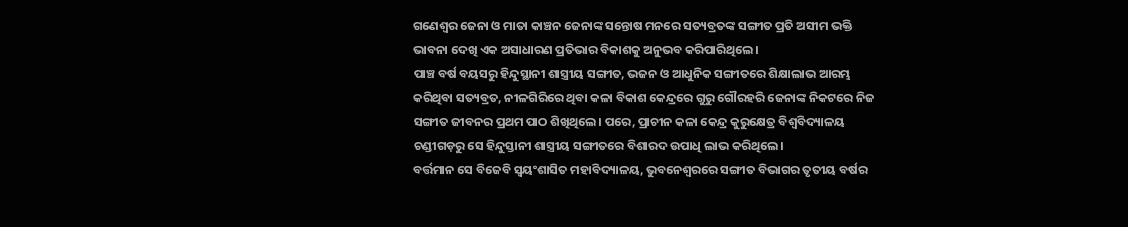ଗଣେଶ୍ଵର ଜେନା ଓ ମାତା କାଞ୍ଚନ ଜେନାଙ୍କ ସନ୍ତୋଷ ମନରେ ସତ୍ୟବ୍ରତଙ୍କ ସଙ୍ଗୀତ ପ୍ରତି ଅସୀମ ଭକ୍ତି ଭାବନା ଦେଖି ଏକ ଅସାଧାରଣ ପ୍ରତିଭାର ବିକାଶକୁ ଅନୁଭବ କରିପାରିଥିଲେ ।
ପାଞ୍ଚ ବର୍ଷ ବୟସରୁ ହିନ୍ଦୁସ୍ଥାନୀ ଶାସ୍ତ୍ରୀୟ ସଙ୍ଗୀତ, ଭଜନ ଓ ଆଧୁନିକ ସଙ୍ଗୀତରେ ଶିକ୍ଷାଲାଭ ଆରମ୍ଭ କରିଥିବା ସତ୍ୟବ୍ରତ, ନୀଳଗିରିରେ ଥିବା କଳା ବିକାଶ କେନ୍ଦ୍ରରେ ଗୁରୁ ଗୌରହରି ଜେନାଙ୍କ ନିକଟରେ ନିଜ ସଙ୍ଗୀତ ଜୀବନର ପ୍ରଥମ ପାଠ ଶିଖିଥିଲେ। ପରେ, ପ୍ରାଚୀନ କଳା କେନ୍ଦ୍ର କୁରୁକ୍ଷେତ୍ର ବିଶ୍ଵବିଦ୍ୟାଳୟ ଚଣ୍ଡୀଗଡ଼ରୁ ସେ ହିନ୍ଦୁସ୍ତାନୀ ଶାସ୍ତ୍ରୀୟ ସଙ୍ଗୀତରେ ବିଶାରଦ ଉପାଧି ଲାଭ କରିଥିଲେ।
ବର୍ତ୍ତମାନ ସେ ବିଜେବି ସ୍ଵୟଂଶାସିତ ମହାବିଦ୍ୟାଳୟ, ଭୁବନେଶ୍ଵରରେ ସଙ୍ଗୀତ ବିଭାଗର ତୃତୀୟ ବର୍ଷର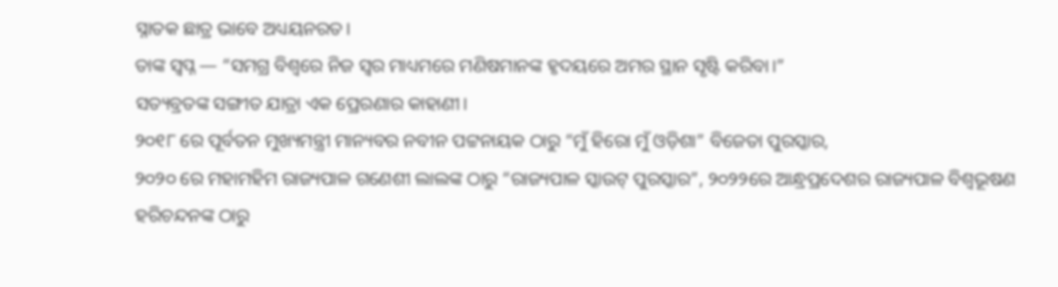ସ୍ନାତକ ଛାତ୍ର ଭାବେ ଅଧ୍ୟୟନରତ।
ତାଙ୍କ ସ୍ଵପ୍ନ — “ସମଗ୍ର ବିଶ୍ଵରେ ନିଜ ସ୍ଵର ମାଧ୍ୟମରେ ମଣିଷମାନଙ୍କ ହୃଦୟରେ ଅମର ସ୍ଥାନ ସୃଷ୍ଟି କରିବା।”
ସତ୍ୟବ୍ରତଙ୍କ ସଙ୍ଗୀତ ଯାତ୍ରା ଏକ ପ୍ରେରଣାର କାହାଣୀ।
୨୦୧୮ ରେ ପୂର୍ବତନ ମୁଖ୍ୟମନ୍ତ୍ରୀ ମାନ୍ୟବର ନବୀନ ପଟ୍ଟନାୟକ ଠାରୁ “ମୁଁ ହିରୋ ମୁଁ ଓଡ଼ିଶା” ବିଜେତା ପୁରସ୍କାର,
୨୦୨୦ ରେ ମହାମହିମ ରାଜ୍ୟପାଳ ଗଣେଶୀ ଲାଲଙ୍କ ଠାରୁ “ରାଜ୍ୟପାଳ ସ୍କାଉଟ୍ ପୁରସ୍କାର”, ୨୦୨୨ରେ ଆନ୍ଧ୍ରପ୍ରଦେଶର ରାଜ୍ୟପାଳ ବିଶ୍ବଭୂଷଣ ହରିଚନ୍ଦନଙ୍କ ଠାରୁ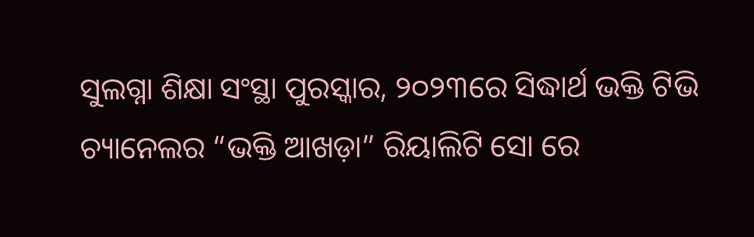ସୁଲଗ୍ନା ଶିକ୍ଷା ସଂସ୍ଥା ପୁରସ୍କାର, ୨୦୨୩ରେ ସିଦ୍ଧାର୍ଥ ଭକ୍ତି ଟିଭି ଚ୍ୟାନେଲର “ଭକ୍ତି ଆଖଡ଼ା” ରିୟାଲିଟି ସୋ ରେ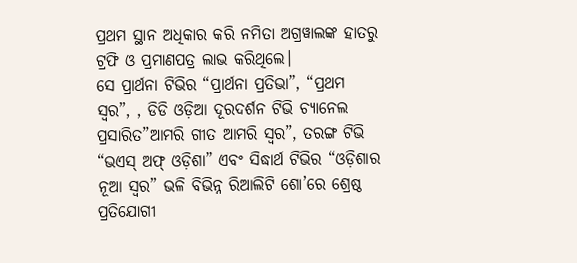ପ୍ରଥମ ସ୍ଥାନ ଅଧିକାର କରି ନମିତା ଅଗ୍ରୱାଲଙ୍କ ହାତରୁ ଟ୍ରଫି ଓ ପ୍ରମାଣପତ୍ର ଲାଭ କରିଥିଲେ।
ସେ ପ୍ରାର୍ଥନା ଟିଭିର “ପ୍ରାର୍ଥନା ପ୍ରତିଭା”, “ପ୍ରଥମ ସ୍ବର”, , ଡିଡି ଓଡ଼ିଆ ଦୂରଦର୍ଶନ ଟିଭି ଚ୍ୟାନେଲ ପ୍ରସାରିତ”ଆମରି ଗୀତ ଆମରି ସ୍ଵର”, ତରଙ୍ଗ ଟିଭି “ଭଏସ୍ ଅଫ୍ ଓଡ଼ିଶା” ଏବଂ ସିଦ୍ଧାର୍ଥ ଟିଭିର “ଓଡ଼ିଶାର ନୂଆ ସ୍ଵର” ଭଳି ବିଭିନ୍ନ ରିଆଲିଟି ଶୋ’ରେ ଶ୍ରେଷ୍ଠ ପ୍ରତିଯୋଗୀ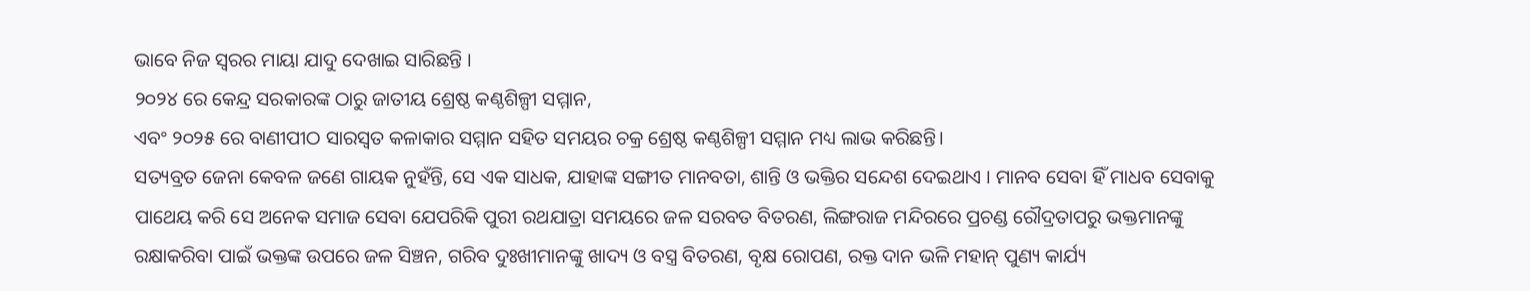ଭାବେ ନିଜ ସ୍ଵରର ମାୟା ଯାଦୁ ଦେଖାଇ ସାରିଛନ୍ତି ।
୨୦୨୪ ରେ କେନ୍ଦ୍ର ସରକାରଙ୍କ ଠାରୁ ଜାତୀୟ ଶ୍ରେଷ୍ଠ କଣ୍ଠଶିଳ୍ପୀ ସମ୍ମାନ,
ଏବଂ ୨୦୨୫ ରେ ବାଣୀପୀଠ ସାରସ୍ଵତ କଳାକାର ସମ୍ମାନ ସହିତ ସମୟର ଚକ୍ର ଶ୍ରେଷ୍ଠ କଣ୍ଠଶିଳ୍ପୀ ସମ୍ମାନ ମଧ୍ୟ ଲାଭ କରିଛନ୍ତି।
ସତ୍ୟବ୍ରତ ଜେନା କେବଳ ଜଣେ ଗାୟକ ନୁହଁନ୍ତି, ସେ ଏକ ସାଧକ, ଯାହାଙ୍କ ସଙ୍ଗୀତ ମାନବତା, ଶାନ୍ତି ଓ ଭକ୍ତିର ସନ୍ଦେଶ ଦେଇଥାଏ । ମାନବ ସେବା ହିଁ ମାଧବ ସେବାକୁ ପାଥେୟ କରି ସେ ଅନେକ ସମାଜ ସେବା ଯେପରିକି ପୁରୀ ରଥଯାତ୍ରା ସମୟରେ ଜଳ ସରବତ ବିତରଣ, ଲିଙ୍ଗରାଜ ମନ୍ଦିରରେ ପ୍ରଚଣ୍ଡ ରୌଦ୍ରତାପରୁ ଭକ୍ତମାନଙ୍କୁ ରକ୍ଷାକରିବା ପାଇଁ ଭକ୍ତଙ୍କ ଉପରେ ଜଳ ସିଞ୍ଚନ, ଗରିବ ଦୁଃଖୀମାନଙ୍କୁ ଖାଦ୍ୟ ଓ ବସ୍ତ୍ର ବିତରଣ, ବୃକ୍ଷ ରୋପଣ, ରକ୍ତ ଦାନ ଭଳି ମହାନ୍ ପୁଣ୍ୟ କାର୍ଯ୍ୟ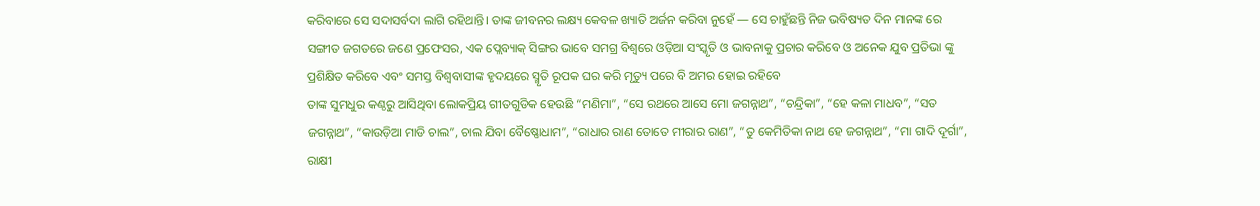କରିବାରେ ସେ ସଦାସର୍ବଦା ଲାଗି ରହିଥାନ୍ତି। ତାଙ୍କ ଜୀବନର ଲକ୍ଷ୍ୟ କେବଳ ଖ୍ୟାତି ଅର୍ଜନ କରିବା ନୁହେଁ — ସେ ଚାହୁଁଛନ୍ତି ନିଜ ଭବିଷ୍ୟତ ଦିନ ମାନଙ୍କ ରେ ସଙ୍ଗୀତ ଜଗତରେ ଜଣେ ପ୍ରଫେସର, ଏକ ପ୍ଲେବ୍ୟାକ୍ ସିଙ୍ଗର ଭାବେ ସମଗ୍ର ବିଶ୍ଵରେ ଓଡ଼ିଆ ସଂସ୍କୃତି ଓ ଭାବନାକୁ ପ୍ରଚାର କରିବେ ଓ ଅନେକ ଯୁବ ପ୍ରତିଭା ଙ୍କୁ ପ୍ରଶିକ୍ଷିତ କରିବେ ଏବଂ ସମସ୍ତ ବିଶ୍ୱବାସୀଙ୍କ ହୃଦୟରେ ସ୍ମୃତି ରୂପକ ଘର କରି ମୃତ୍ୟୁ ପରେ ବି ଅମର ହୋଇ ରହିବେ
ତାଙ୍କ ସୁମଧୁର କଣ୍ଠରୁ ଆସିଥିବା ଲୋକପ୍ରିୟ ଗୀତଗୁଡିକ ହେଉଛି “ମଣିମା”, “ସେ ରଥରେ ଆସେ ମୋ ଜଗନ୍ନାଥ”, “ଚନ୍ଦ୍ରିକା”, “ହେ କଳା ମାଧବ”, “ସତ ଜଗନ୍ନାଥ”, “କାଉଡ଼ିଆ ମାଡି ଚାଲ”, ଚାଲ ଯିବା ବୈଷ୍ଣୋଧାମ”, “ରାଧାର ରାଣ ତୋତେ ମୀରାର ରାଣ”, “ତୁ କେମିତିକା ନାଥ ହେ ଜଗନ୍ନାଥ”, “ମା ଗାଦି ଦୂର୍ଗା”, ରାକ୍ଷୀ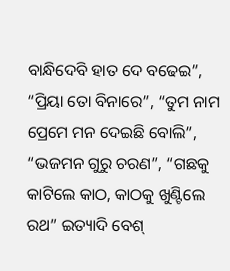ବାନ୍ଧିଦେବି ହାତ ଦେ ବଢେଇ”, “ପ୍ରିୟା ତୋ ବିନାରେ”, “ତୁମ ନାମ ପ୍ରେମେ ମନ ଦେଇଛି ବୋଲି”, “ଭଜମନ ଗୁରୁ ଚରଣ”, “ଗଛକୁ କାଟିଲେ କାଠ, କାଠକୁ ଖୁଣ୍ଟିଲେ ରଥ” ଇତ୍ୟାଦି ବେଶ୍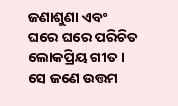ଜଣାଶୁଣା ଏବଂ ଘରେ ଘରେ ପରିଚିତ ଲୋକପ୍ରିୟ ଗୀତ ।
ସେ ଜଣେ ଉତ୍ତମ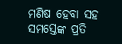ମଣିଷ ହେବା ସହ ସମସ୍ତେଙ୍କ ପ୍ରତି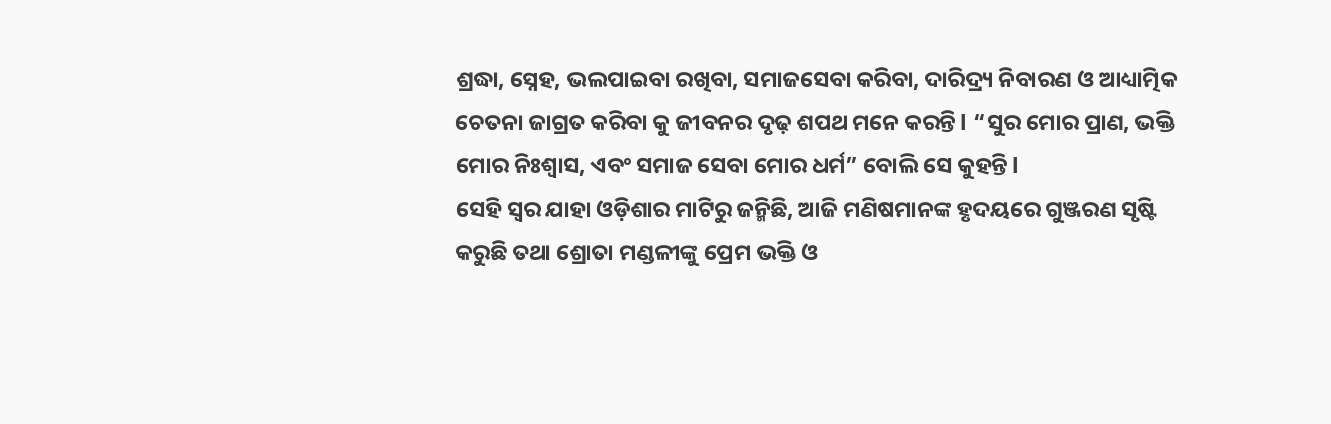ଶ୍ରଦ୍ଧା, ସ୍ନେହ, ଭଲପାଇବା ରଖିବା, ସମାଜସେବା କରିବା, ଦାରିଦ୍ର୍ୟ ନିବାରଣ ଓ ଆଧ୍ୟାତ୍ମିକ ଚେତନା ଜାଗ୍ରତ କରିବା କୁ ଜୀବନର ଦୃଢ଼ ଶପଥ ମନେ କରନ୍ତି l “ସୁର ମୋର ପ୍ରାଣ, ଭକ୍ତି ମୋର ନିଃଶ୍ଵାସ, ଏବଂ ସମାଜ ସେବା ମୋର ଧର୍ମ” ବୋଲି ସେ କୁହନ୍ତି l
ସେହି ସ୍ଵର ଯାହା ଓଡ଼ିଶାର ମାଟିରୁ ଜନ୍ମିଛି, ଆଜି ମଣିଷମାନଙ୍କ ହୃଦୟରେ ଗୁଞ୍ଜରଣ ସୃଷ୍ଟି କରୁଛି ତଥା ଶ୍ରୋତା ମଣ୍ଡଳୀଙ୍କୁ ପ୍ରେମ ଭକ୍ତି ଓ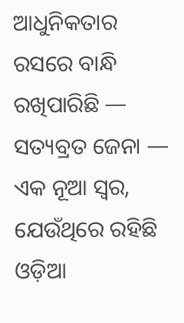ଆଧୁନିକତାର ରସରେ ବାନ୍ଧି ରଖିପାରିଛି — ସତ୍ୟବ୍ରତ ଜେନା — ଏକ ନୂଆ ସ୍ଵର, ଯେଉଁଥିରେ ରହିଛି ଓଡ଼ିଆ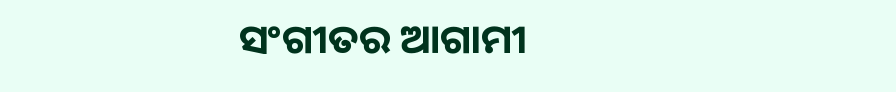ସଂଗୀତର ଆଗାମୀ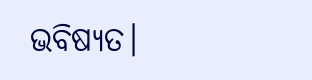ଭବିଷ୍ୟତ।